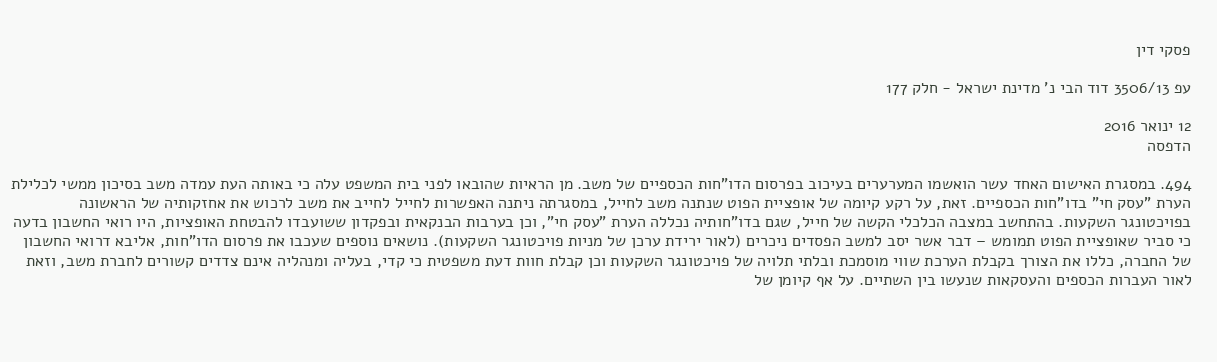פסקי דין

עפ 3506/13 דוד הבי נ' מדינת ישראל - חלק 177

12 ינואר 2016
הדפסה

494. במסגרת האישום האחד עשר הואשמו המערערים בעיכוב בפרסום הדו"חות הכספיים של משב. מן הראיות שהובאו לפני בית המשפט עלה כי באותה העת עמדה משב בסיכון ממשי לכלילת הערת "עסק חי" בדו"חות הכספיים. זאת, על רקע קיומה של אופציית הפוט שנתנה משב לחייל, במסגרתה ניתנה האפשרות לחייל לחייב את משב לרכוש את אחזקותיה של הראשונה בפויכטונגר השקעות. בהתחשב במצבה הכלכלי הקשה של חייל, שגם בדו"חותיה נכללה הערת "עסק חי", וכן בערבות הבנקאית ובפקדון ששועבדו להבטחת האופציות, היו רואי החשבון בדעה כי סביר שאופציית הפוט תמומש – דבר אשר יסב למשב הפסדים ניכרים (לאור ירידת ערכן של מניות פויכטונגר השקעות). נושאים נוספים שעכבו את פרסום הדו"חות, אליבא דרואי החשבון של החברה, כללו את הצורך בקבלת הערכת שווי מוסמכת ובלתי תלויה של פויכטונגר השקעות וכן קבלת חוות דעת משפטית כי קדי, בעליה ומנהליה אינם צדדים קשורים לחברת משב, וזאת לאור העברות הכספים והעסקאות שנעשו בין השתיים. על אף קיומן של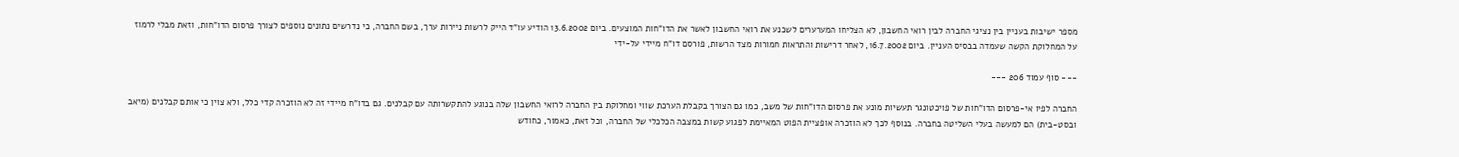מספר ישיבות בעניין בין נציגי החברה לבין רואי החשבון, לא הצליחו המערערים לשכנע את רואי החשבון לאשר את הדו"חות המוצעים. ביום 13.6.2002 הודיע עו"ד הייק לרשות ניירות ערך, בשם החברה, כי נדרשים נתונים נוספים לצורך פרסום הדו"חות, וזאת מבלי לרמוז על המחלוקת הקשה שעמדה בבסיס העניין. ביום 16.7.2002, לאחר דרישות והתראות חמורות מצד הרשות, פורסם דו"ח מיידי על-ידי

--- סוף עמוד 206 ---

החברה לפיו אי-פרסום הדו"חות של פויכטונגר תעשיות מונע את פרסום הדו"חות של משב, כמו גם הצורך בקבלת הערכת שווי ומחלוקת בין החברה לרואי החשבון שלה בנוגע להתקשרותה עם קבלנים. גם בדו"ח מיידי זה לא הוזכרה קדי כלל, ולא צוין כי אותם קבלנים (מיאב ובסט-בית) הם למעשה בעלי השליטה בחברה. בנוסף לכך לא הוזכרה אופציית הפוט המאיימת לפגוע קשות במצבה הכלכלי של החברה, וכל זאת, כאמור, כחודש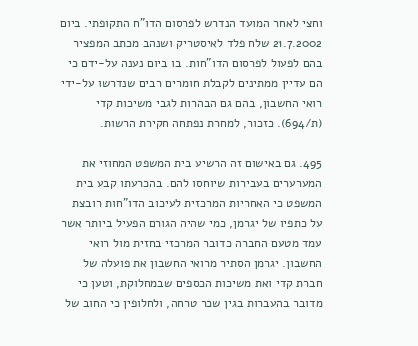וחצי לאחר המועד הנדרש לפרסום הדו"ח התקופתי. ביום 21.7.2002 שלח פלד לאיסטריק ושנהב מכתב המפציר בהם לפעול לפרסום הדו"חות. בו ביום נענה על-ידם כי הם עדיין ממתינים לקבלת חומרים רבים שנדרשו על-ידי רואי החשבון, בהם גם הבהרות לגבי משיכות קדי (ת/694). כזכור, למחרת נפתחה חקירת הרשות.

495. גם באישום זה הרשיע בית המשפט המחוזי את המערערים בעבירות שיוחסו להם. בהכרעתו קבע בית המשפט כי האחריות המרכזית לעיכוב הדו"חות רובצת על כתפיו של יגרמן, כמי שהיה הגורם הפעיל ביותר אשר עמד מטעם החברה כדובר המרכזי בחזית מול רואי החשבון. יגרמן הסתיר מרואי החשבון את פועלה של חברת קדי ואת משיכות הכספים שבמחלוקת, וטען כי מדובר בהעברות בגין שכר טרחה, ולחלופין כי החוב של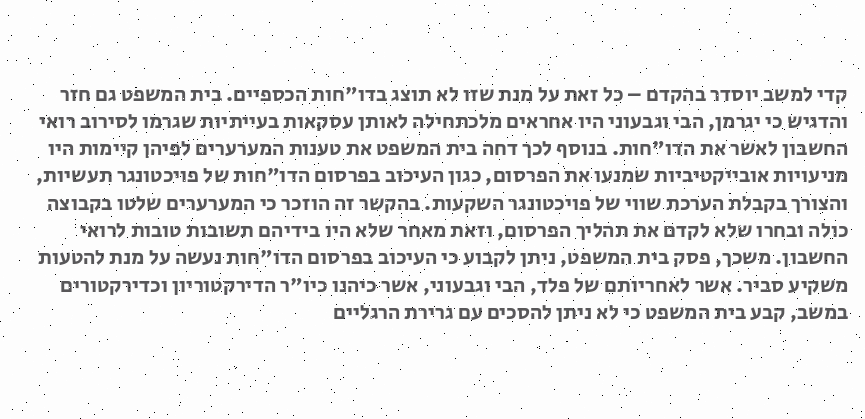קדי למשב יוסדר בהקדם – כל זאת על מנת שזו לא תוצג בדו"חות הכספיים. בית המשפט גם חזר והדגיש כי יגרמן, הבי וגבעוני היו אחראים מלכתחילה לאותן עסקאות בעייתיות שגרמו לסירוב רואי החשבון לאשר את הדו"חות. בנוסף לכך דחה בית המשפט את טענות המערערים לפיהן קיימות היו מניעויות אובייקטיביות שמנעו את הפרסום, כגון העיכוב בפרסום הדו"חות של פויכטונגר תעשיות, והצורך בקבלת הערכת שווי של פויכטונגר השקעות. בהקשר זה הוזכר כי המערערים שלטו בקבוצה כולה ובחרו שלא לקדם את תהליך הפרסום, וזאת מאחר שלא היו בידיהם תשובות טובות לרואי החשבון. משכך, פסק בית המשפט, ניתן לקבוע כי העיכוב בפרסום הדו"חות נעשה על מנת להטעות משקיע סביר. אשר לאחריותם של פלד, הבי וגבעוני, אשר כיהנו כיו"ר הדירקטוריון וכדירקטורים במשב, קבע בית המשפט כי לא ניתן להסכים עם גרירת הרגליים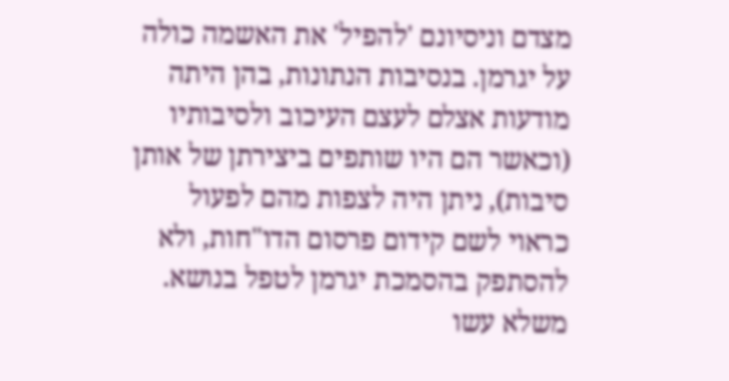מצדם וניסיונם 'להפיל' את האשמה כולה על יגרמן. בנסיבות הנתונות, בהן היתה מודעות אצלם לעצם העיכוב ולסיבותיו (וכאשר הם היו שותפים ביצירתן של אותן סיבות), ניתן היה לצפות מהם לפעול כראוי לשם קידום פרסום הדו"חות, ולא להסתפק בהסמכת יגרמן לטפל בנושא. משלא עשו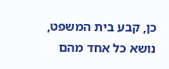כן, קבע בית המשפט, נושא כל אחד מהם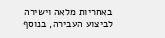באחריות מלאה וישירה לביצוע העבירה, בנוסף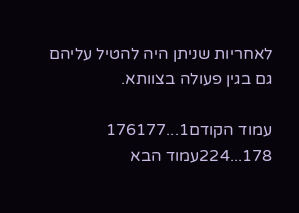לאחריות שניתן היה להטיל עליהם גם בגין פעולה בצוותא.

עמוד הקודם1...176177
178...224עמוד הבא